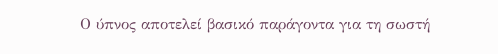Ο ύπνος αποτελεί βασικό παράγοντα για τη σωστή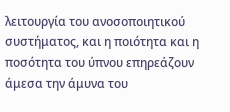λειτουργία του ανοσοποιητικού συστήματος, και η ποιότητα και η ποσότητα του ύπνου επηρεάζουν άμεσα την άμυνα του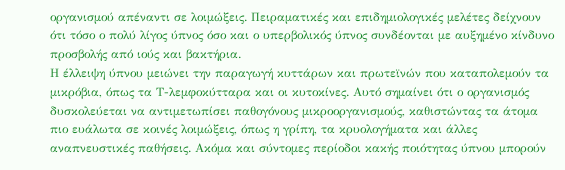οργανισμού απέναντι σε λοιμώξεις. Πειραματικές και επιδημιολογικές μελέτες δείχνουν ότι τόσο ο πολύ λίγος ύπνος όσο και ο υπερβολικός ύπνος συνδέονται με αυξημένο κίνδυνο προσβολής από ιούς και βακτήρια.
Η έλλειψη ύπνου μειώνει την παραγωγή κυττάρων και πρωτεϊνών που καταπολεμούν τα μικρόβια, όπως τα Τ-λεμφοκύτταρα και οι κυτοκίνες. Αυτό σημαίνει ότι ο οργανισμός δυσκολεύεται να αντιμετωπίσει παθογόνους μικροοργανισμούς, καθιστώντας τα άτομα πιο ευάλωτα σε κοινές λοιμώξεις, όπως η γρίπη, τα κρυολογήματα και άλλες αναπνευστικές παθήσεις. Ακόμα και σύντομες περίοδοι κακής ποιότητας ύπνου μπορούν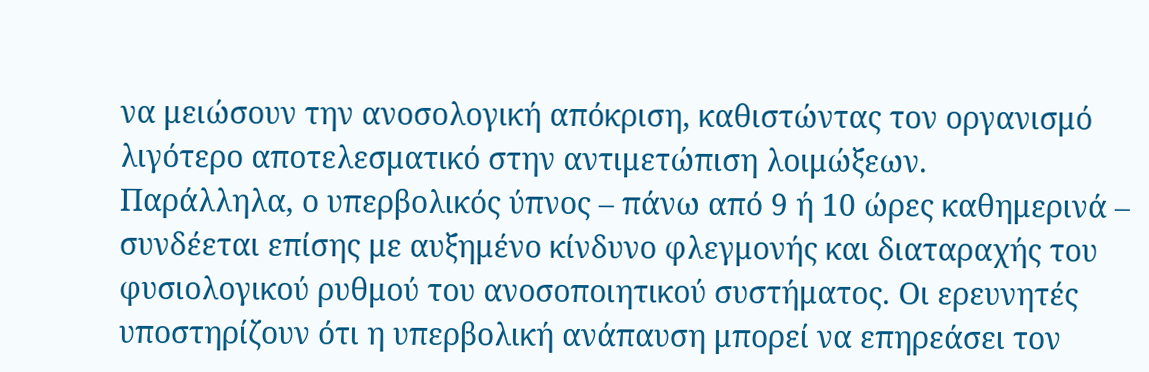να μειώσουν την ανοσολογική απόκριση, καθιστώντας τον οργανισμό λιγότερο αποτελεσματικό στην αντιμετώπιση λοιμώξεων.
Παράλληλα, ο υπερβολικός ύπνος – πάνω από 9 ή 10 ώρες καθημερινά – συνδέεται επίσης με αυξημένο κίνδυνο φλεγμονής και διαταραχής του φυσιολογικού ρυθμού του ανοσοποιητικού συστήματος. Οι ερευνητές υποστηρίζουν ότι η υπερβολική ανάπαυση μπορεί να επηρεάσει τον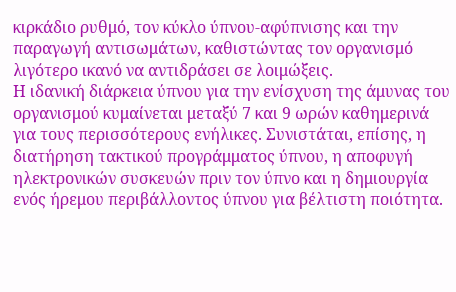κιρκάδιο ρυθμό, τον κύκλο ύπνου-αφύπνισης και την παραγωγή αντισωμάτων, καθιστώντας τον οργανισμό λιγότερο ικανό να αντιδράσει σε λοιμώξεις.
Η ιδανική διάρκεια ύπνου για την ενίσχυση της άμυνας του οργανισμού κυμαίνεται μεταξύ 7 και 9 ωρών καθημερινά για τους περισσότερους ενήλικες. Συνιστάται, επίσης, η διατήρηση τακτικού προγράμματος ύπνου, η αποφυγή ηλεκτρονικών συσκευών πριν τον ύπνο και η δημιουργία ενός ήρεμου περιβάλλοντος ύπνου για βέλτιστη ποιότητα.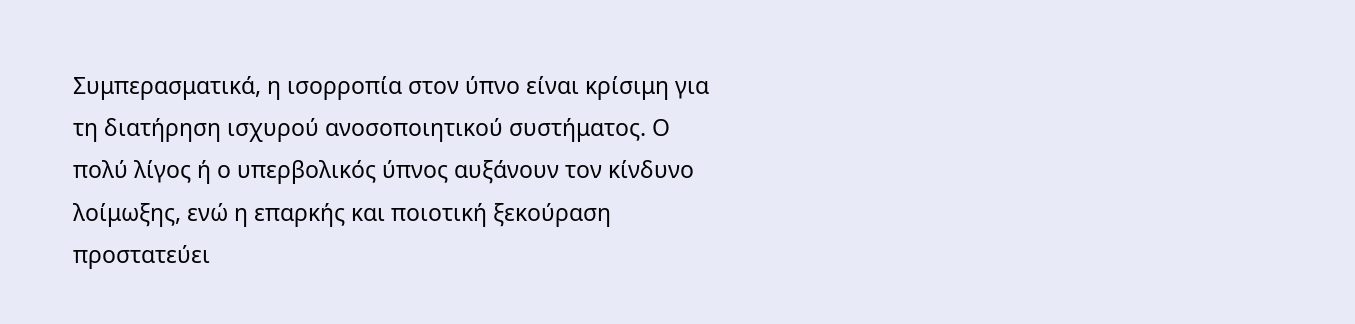Συμπερασματικά, η ισορροπία στον ύπνο είναι κρίσιμη για τη διατήρηση ισχυρού ανοσοποιητικού συστήματος. Ο πολύ λίγος ή ο υπερβολικός ύπνος αυξάνουν τον κίνδυνο λοίμωξης, ενώ η επαρκής και ποιοτική ξεκούραση προστατεύει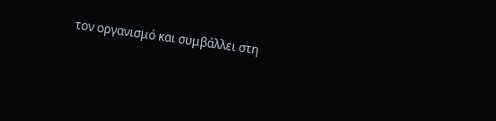τον οργανισμό και συμβάλλει στη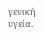γενική υγεία.